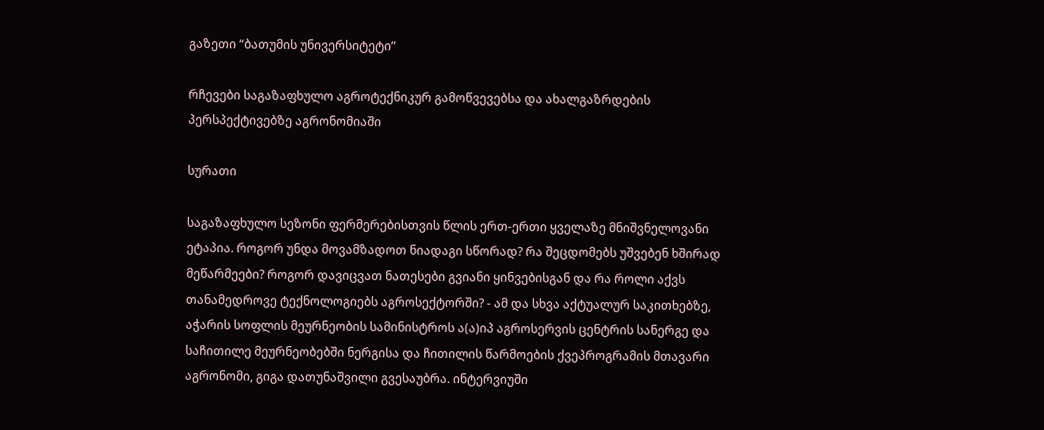გაზეთი “ბათუმის უნივერსიტეტი”

რჩევები საგაზაფხულო აგროტექნიკურ გამოწვევებსა და ახალგაზრდების პერსპექტივებზე აგრონომიაში

სურათი

საგაზაფხულო სეზონი ფერმერებისთვის წლის ერთ-ერთი ყველაზე მნიშვნელოვანი ეტაპია. როგორ უნდა მოვამზადოთ ნიადაგი სწორად? რა შეცდომებს უშვებენ ხშირად მეწარმეები? როგორ დავიცვათ ნათესები გვიანი ყინვებისგან და რა როლი აქვს თანამედროვე ტექნოლოგიებს აგროსექტორში? - ამ და სხვა აქტუალურ საკითხებზე, აჭარის სოფლის მეურნეობის სამინისტროს ა(ა)იპ აგროსერვის ცენტრის სანერგე და საჩითილე მეურნეობებში ნერგისა და ჩითილის წარმოების ქვეპროგრამის მთავარი აგრონომი, გიგა დათუნაშვილი გვესაუბრა. ინტერვიუში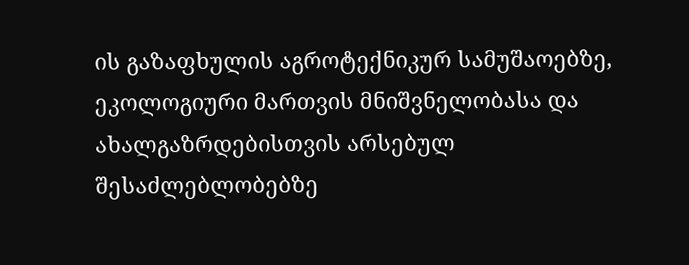ის გაზაფხულის აგროტექნიკურ სამუშაოებზე, ეკოლოგიური მართვის მნიშვნელობასა და ახალგაზრდებისთვის არსებულ შესაძლებლობებზე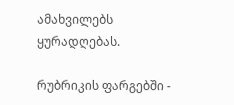ამახვილებს ყურადღებას.

რუბრიკის ფარგებში -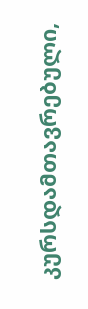კურსდამთავრებული,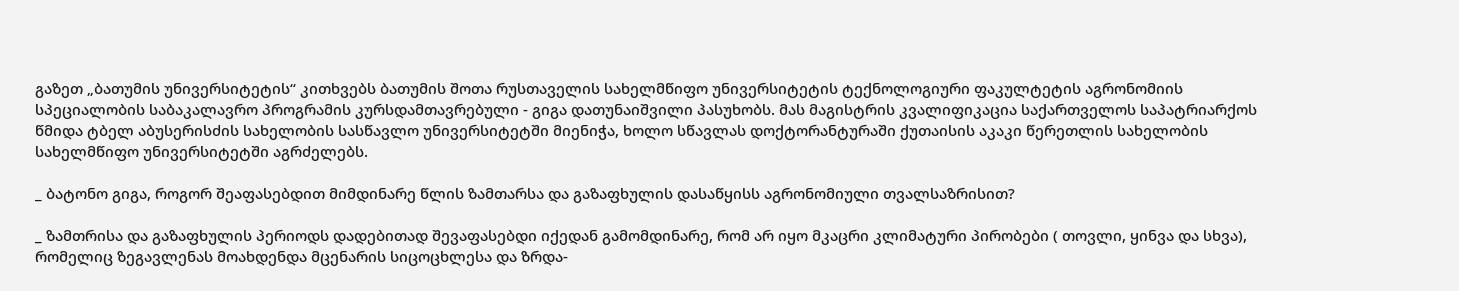გაზეთ „ბათუმის უნივერსიტეტის“ კითხვებს ბათუმის შოთა რუსთაველის სახელმწიფო უნივერსიტეტის ტექნოლოგიური ფაკულტეტის აგრონომიის სპეციალობის საბაკალავრო პროგრამის კურსდამთავრებული - გიგა დათუნაიშვილი პასუხობს. მას მაგისტრის კვალიფიკაცია საქართველოს საპატრიარქოს წმიდა ტბელ აბუსერისძის სახელობის სასწავლო უნივერსიტეტში მიენიჭა, ხოლო სწავლას დოქტორანტურაში ქუთაისის აკაკი წერეთლის სახელობის სახელმწიფო უნივერსიტეტში აგრძელებს.

_ ბატონო გიგა, როგორ შეაფასებდით მიმდინარე წლის ზამთარსა და გაზაფხულის დასაწყისს აგრონომიული თვალსაზრისით?

_ ზამთრისა და გაზაფხულის პერიოდს დადებითად შევაფასებდი იქედან გამომდინარე, რომ არ იყო მკაცრი კლიმატური პირობები ( თოვლი, ყინვა და სხვა), რომელიც ზეგავლენას მოახდენდა მცენარის სიცოცხლესა და ზრდა-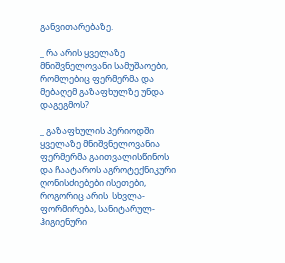განვითარებაზე.

_ რა არის ყველაზე მნიშვნელოვანი სამუშაოები, რომლებიც ფერმერმა და მებაღემ გაზაფხულზე უნდა დაგეგმოს?

_ გაზაფხულის პერიოდში ყველაზე მნიშვნელოვანია ფერმერმა გაითვალისწინოს და ჩაატაროს აგროტექნიკური ღონისძიებები ისეთები, როგორიც არის  სხვლა-ფორმირება, სანიტარულ-ჰიგიენური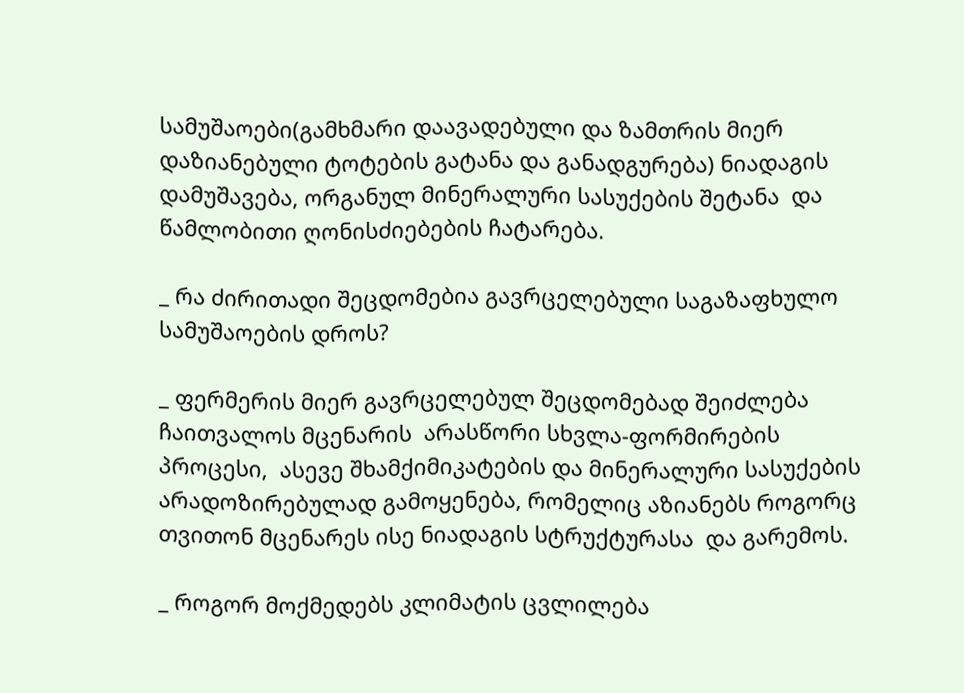სამუშაოები(გამხმარი დაავადებული და ზამთრის მიერ დაზიანებული ტოტების გატანა და განადგურება) ნიადაგის დამუშავება, ორგანულ მინერალური სასუქების შეტანა  და წამლობითი ღონისძიებების ჩატარება.

_ რა ძირითადი შეცდომებია გავრცელებული საგაზაფხულო სამუშაოების დროს?

_ ფერმერის მიერ გავრცელებულ შეცდომებად შეიძლება ჩაითვალოს მცენარის  არასწორი სხვლა-ფორმირების პროცესი,  ასევე შხამქიმიკატების და მინერალური სასუქების არადოზირებულად გამოყენება, რომელიც აზიანებს როგორც თვითონ მცენარეს ისე ნიადაგის სტრუქტურასა  და გარემოს.

_ როგორ მოქმედებს კლიმატის ცვლილება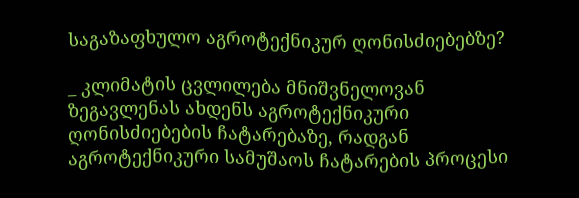საგაზაფხულო აგროტექნიკურ ღონისძიებებზე?

_ კლიმატის ცვლილება მნიშვნელოვან ზეგავლენას ახდენს აგროტექნიკური ღონისძიებების ჩატარებაზე, რადგან აგროტექნიკური სამუშაოს ჩატარების პროცესი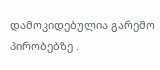დამოკიდებულია გარემო პირობებზე .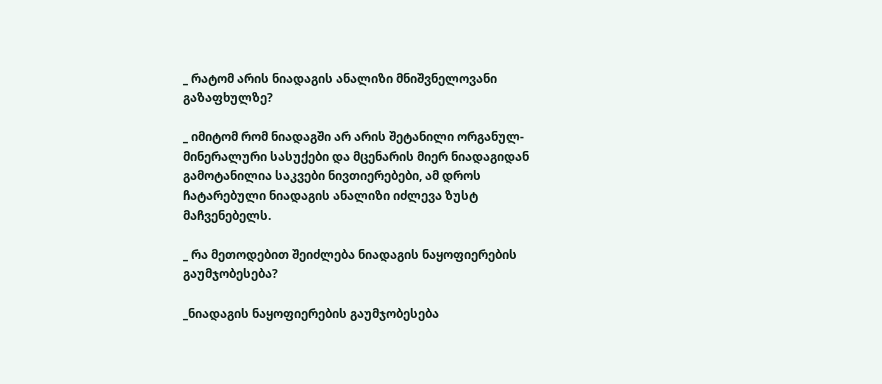_ რატომ არის ნიადაგის ანალიზი მნიშვნელოვანი გაზაფხულზე?

_ იმიტომ რომ ნიადაგში არ არის შეტანილი ორგანულ-მინერალური სასუქები და მცენარის მიერ ნიადაგიდან გამოტანილია საკვები ნივთიერებები, ამ დროს ჩატარებული ნიადაგის ანალიზი იძლევა ზუსტ მაჩვენებელს.

_ რა მეთოდებით შეიძლება ნიადაგის ნაყოფიერების გაუმჯობესება?

_ნიადაგის ნაყოფიერების გაუმჯობესება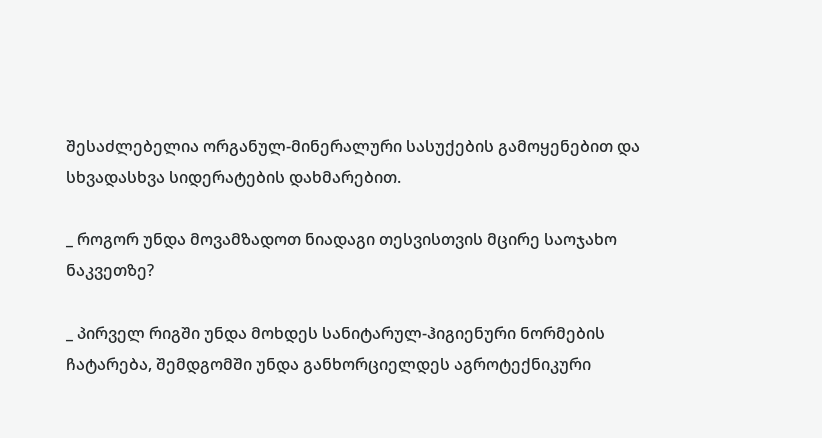შესაძლებელია ორგანულ-მინერალური სასუქების გამოყენებით და სხვადასხვა სიდერატების დახმარებით.

_ როგორ უნდა მოვამზადოთ ნიადაგი თესვისთვის მცირე საოჯახო ნაკვეთზე?

_ პირველ რიგში უნდა მოხდეს სანიტარულ-ჰიგიენური ნორმების ჩატარება, შემდგომში უნდა განხორციელდეს აგროტექნიკური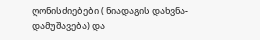ღონისძიებები ( ნიადაგის დახვნა-დამუშავება) და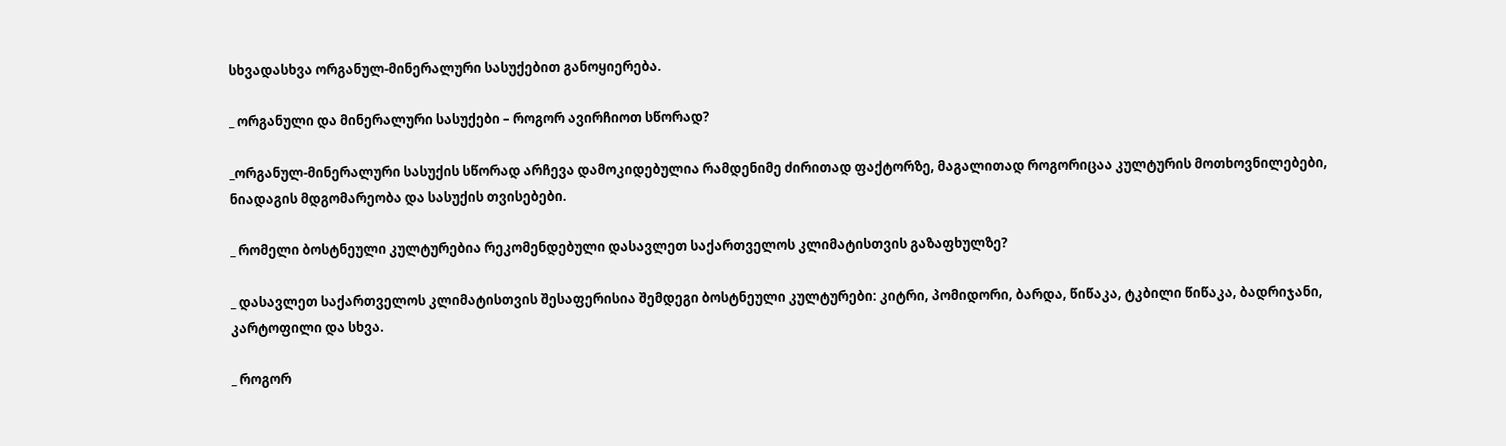სხვადასხვა ორგანულ-მინერალური სასუქებით განოყიერება.

_ ორგანული და მინერალური სასუქები – როგორ ავირჩიოთ სწორად?

_ორგანულ-მინერალური სასუქის სწორად არჩევა დამოკიდებულია რამდენიმე ძირითად ფაქტორზე, მაგალითად როგორიცაა კულტურის მოთხოვნილებები, ნიადაგის მდგომარეობა და სასუქის თვისებები.

_ რომელი ბოსტნეული კულტურებია რეკომენდებული დასავლეთ საქართველოს კლიმატისთვის გაზაფხულზე?

_ დასავლეთ საქართველოს კლიმატისთვის შესაფერისია შემდეგი ბოსტნეული კულტურები: კიტრი, პომიდორი, ბარდა, წიწაკა, ტკბილი წიწაკა, ბადრიჯანი, კარტოფილი და სხვა.

_ როგორ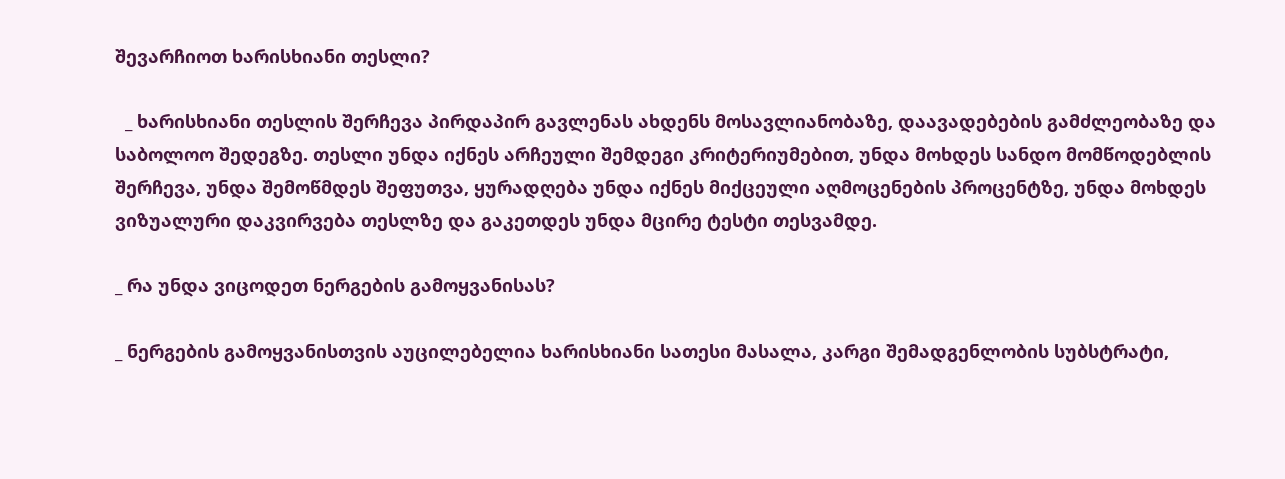შევარჩიოთ ხარისხიანი თესლი?

  _ ხარისხიანი თესლის შერჩევა პირდაპირ გავლენას ახდენს მოსავლიანობაზე, დაავადებების გამძლეობაზე და საბოლოო შედეგზე. თესლი უნდა იქნეს არჩეული შემდეგი კრიტერიუმებით, უნდა მოხდეს სანდო მომწოდებლის შერჩევა, უნდა შემოწმდეს შეფუთვა, ყურადღება უნდა იქნეს მიქცეული აღმოცენების პროცენტზე, უნდა მოხდეს ვიზუალური დაკვირვება თესლზე და გაკეთდეს უნდა მცირე ტესტი თესვამდე.

_ რა უნდა ვიცოდეთ ნერგების გამოყვანისას?

_ ნერგების გამოყვანისთვის აუცილებელია ხარისხიანი სათესი მასალა, კარგი შემადგენლობის სუბსტრატი,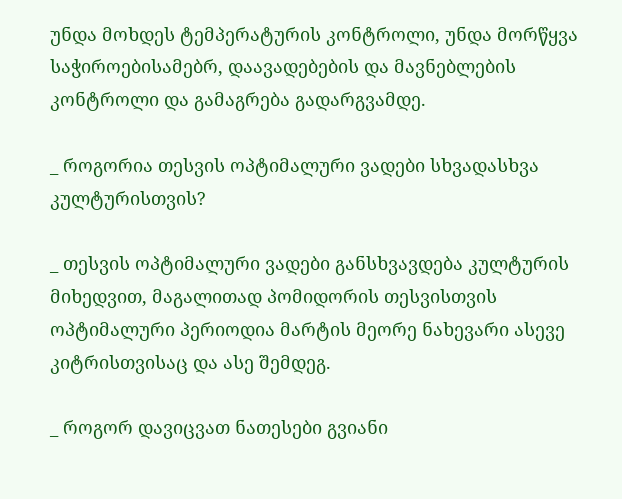უნდა მოხდეს ტემპერატურის კონტროლი, უნდა მორწყვა საჭიროებისამებრ, დაავადებების და მავნებლების კონტროლი და გამაგრება გადარგვამდე.

_ როგორია თესვის ოპტიმალური ვადები სხვადასხვა კულტურისთვის?

_ თესვის ოპტიმალური ვადები განსხვავდება კულტურის მიხედვით, მაგალითად პომიდორის თესვისთვის ოპტიმალური პერიოდია მარტის მეორე ნახევარი ასევე კიტრისთვისაც და ასე შემდეგ.

_ როგორ დავიცვათ ნათესები გვიანი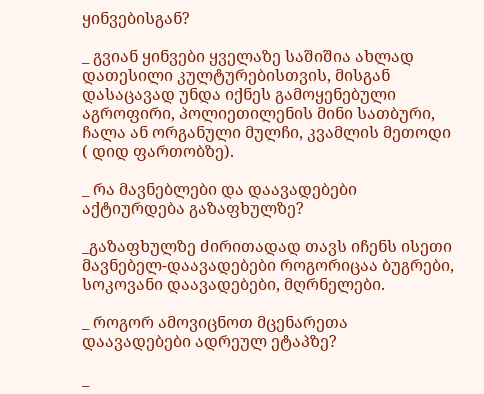ყინვებისგან?

_ გვიან ყინვები ყველაზე საშიშია ახლად დათესილი კულტურებისთვის, მისგან დასაცავად უნდა იქნეს გამოყენებული აგროფირი, პოლიეთილენის მინი სათბური, ჩალა ან ორგანული მულჩი, კვამლის მეთოდი ( დიდ ფართობზე).

_ რა მავნებლები და დაავადებები აქტიურდება გაზაფხულზე?

_გაზაფხულზე ძირითადად თავს იჩენს ისეთი მავნებელ-დაავადებები როგორიცაა ბუგრები,  სოკოვანი დაავადებები, მღრნელები.

_ როგორ ამოვიცნოთ მცენარეთა დაავადებები ადრეულ ეტაპზე?

_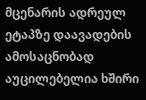მცენარის ადრეულ ეტაპზე დაავადების ამოსაცნობად აუცილებელია ხშირი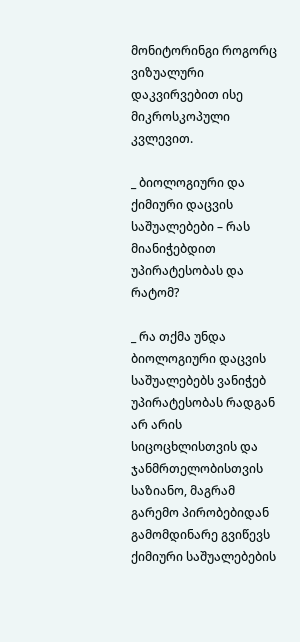მონიტორინგი როგორც ვიზუალური დაკვირვებით ისე მიკროსკოპული კვლევით.

_ ბიოლოგიური და ქიმიური დაცვის საშუალებები – რას მიანიჭებდით უპირატესობას და რატომ?

_ რა თქმა უნდა ბიოლოგიური დაცვის საშუალებებს ვანიჭებ უპირატესობას რადგან არ არის სიცოცხლისთვის და ჯანმრთელობისთვის საზიანო, მაგრამ გარემო პირობებიდან გამომდინარე გვიწევს ქიმიური საშუალებების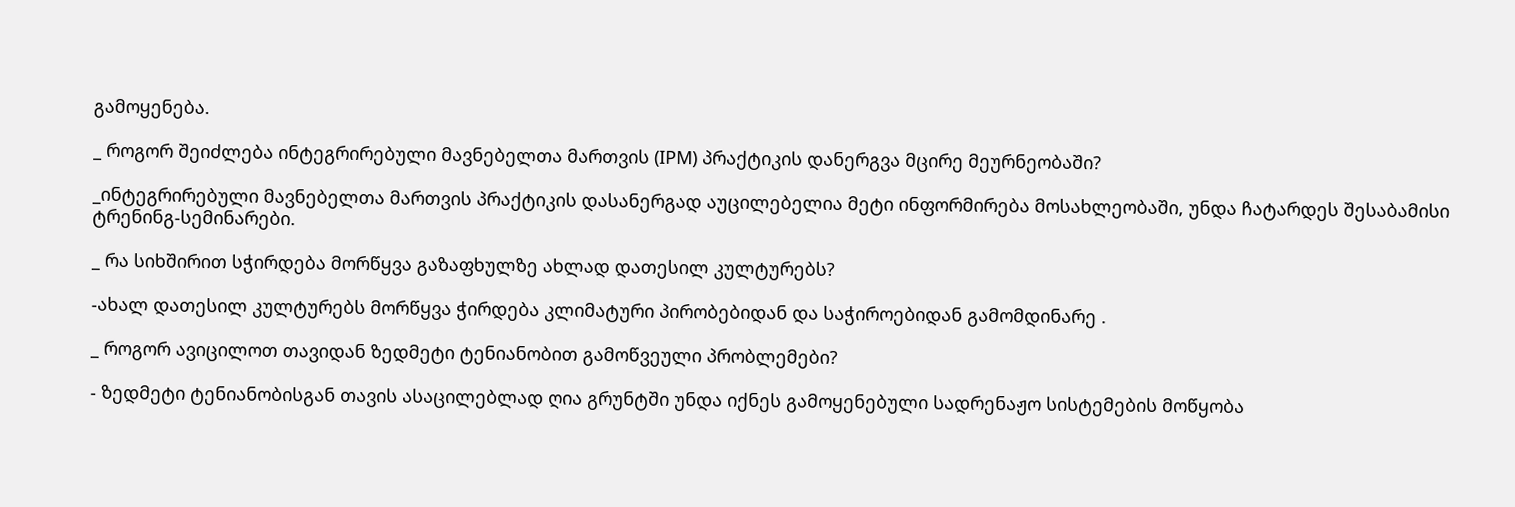გამოყენება.

_ როგორ შეიძლება ინტეგრირებული მავნებელთა მართვის (IPM) პრაქტიკის დანერგვა მცირე მეურნეობაში?

_ინტეგრირებული მავნებელთა მართვის პრაქტიკის დასანერგად აუცილებელია მეტი ინფორმირება მოსახლეობაში, უნდა ჩატარდეს შესაბამისი ტრენინგ-სემინარები.

_ რა სიხშირით სჭირდება მორწყვა გაზაფხულზე ახლად დათესილ კულტურებს?

-ახალ დათესილ კულტურებს მორწყვა ჭირდება კლიმატური პირობებიდან და საჭიროებიდან გამომდინარე .

_ როგორ ავიცილოთ თავიდან ზედმეტი ტენიანობით გამოწვეული პრობლემები?

- ზედმეტი ტენიანობისგან თავის ასაცილებლად ღია გრუნტში უნდა იქნეს გამოყენებული სადრენაჟო სისტემების მოწყობა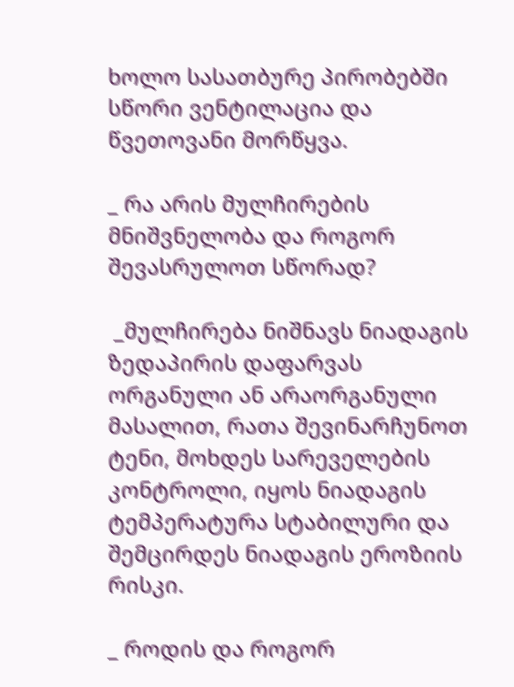ხოლო სასათბურე პირობებში სწორი ვენტილაცია და წვეთოვანი მორწყვა.

_ რა არის მულჩირების მნიშვნელობა და როგორ შევასრულოთ სწორად?

 _მულჩირება ნიშნავს ნიადაგის ზედაპირის დაფარვას ორგანული ან არაორგანული მასალით, რათა შევინარჩუნოთ ტენი, მოხდეს სარეველების კონტროლი, იყოს ნიადაგის ტემპერატურა სტაბილური და შემცირდეს ნიადაგის ეროზიის რისკი.

_ როდის და როგორ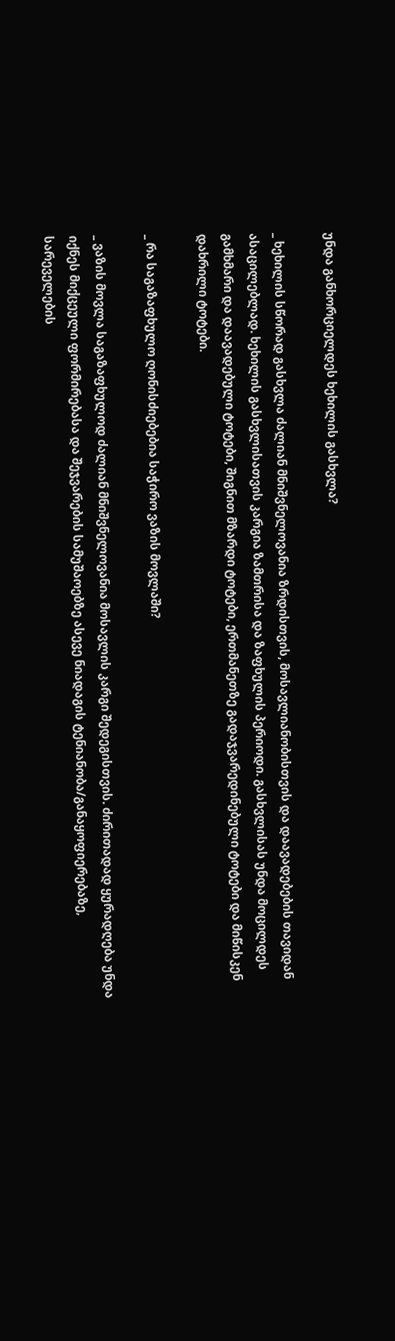უნდა განხორციელდეს ხეხილის გასხვლა?

_ ხეხილის სწორად გასხვლა ძალიან მნიშვნელოვანია ზრდისთვის, მოსავლიანობისთვის და დაავადებების თავიდან ასაცილებლად. ხეხილის გასხვლისათვის კარგია ზამთრისა და ზაფხულის პერიოდი. გასხვლისას უნდა მოცილდეს გამხმარი და დაავადებული ტოტები, შიგნით მზარდი ტოტები, ერთმანეთზე გადაჯვარედინებული ტოტები და მიწისკენ დახრილი ტოტები.

_ რა საგაზაფხულო ღონისძიებებია საჭირო ვაზის მოვლაში?

_ ვაზის მოვლა საგაზაფხულოდ ძალიან მნიშვნელოვანია მოსავლის კარგი შედეგისთვის. ძირითადად ყურადღება უნდა იქნეს მიქცეული ფორმირებასა და შეჯვარების სამუშაოებზე ასევე ნიადაგის ტენიანობა/განაყოფიერებაზე, სარეველების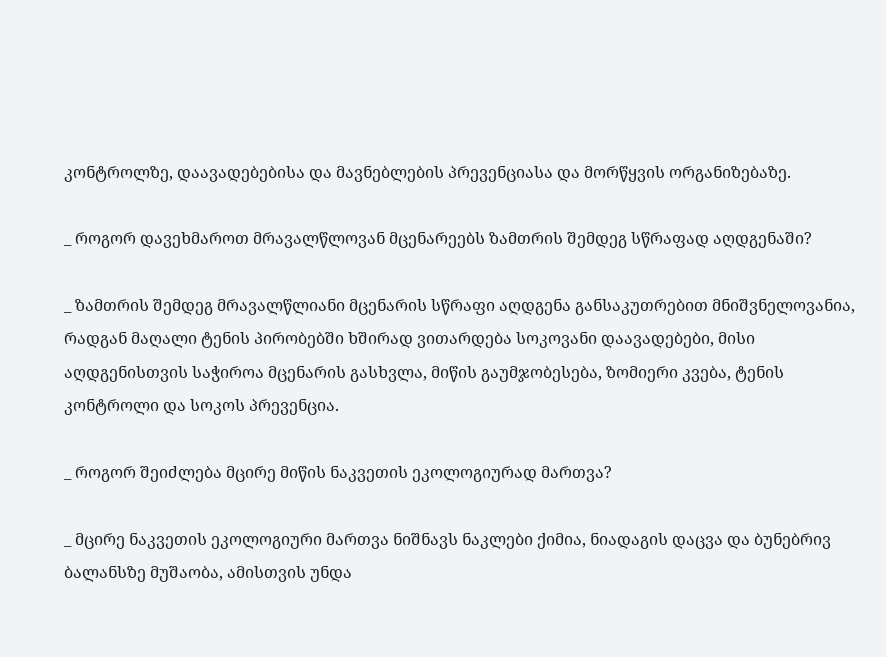კონტროლზე, დაავადებებისა და მავნებლების პრევენციასა და მორწყვის ორგანიზებაზე.

_ როგორ დავეხმაროთ მრავალწლოვან მცენარეებს ზამთრის შემდეგ სწრაფად აღდგენაში?

_ ზამთრის შემდეგ მრავალწლიანი მცენარის სწრაფი აღდგენა განსაკუთრებით მნიშვნელოვანია, რადგან მაღალი ტენის პირობებში ხშირად ვითარდება სოკოვანი დაავადებები, მისი აღდგენისთვის საჭიროა მცენარის გასხვლა, მიწის გაუმჯობესება, ზომიერი კვება, ტენის კონტროლი და სოკოს პრევენცია.

_ როგორ შეიძლება მცირე მიწის ნაკვეთის ეკოლოგიურად მართვა?

_ მცირე ნაკვეთის ეკოლოგიური მართვა ნიშნავს ნაკლები ქიმია, ნიადაგის დაცვა და ბუნებრივ ბალანსზე მუშაობა, ამისთვის უნდა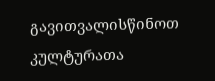გავითვალისწინოთ კულტურათა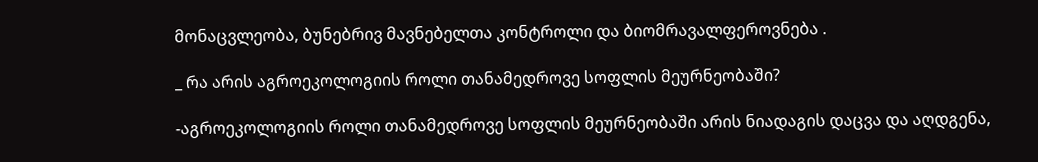მონაცვლეობა, ბუნებრივ მავნებელთა კონტროლი და ბიომრავალფეროვნება .

_ რა არის აგროეკოლოგიის როლი თანამედროვე სოფლის მეურნეობაში?

-აგროეკოლოგიის როლი თანამედროვე სოფლის მეურნეობაში არის ნიადაგის დაცვა და აღდგენა,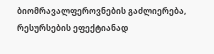ბიომრავალფეროვნების გაძლიერება, რესურსების ეფექტიანად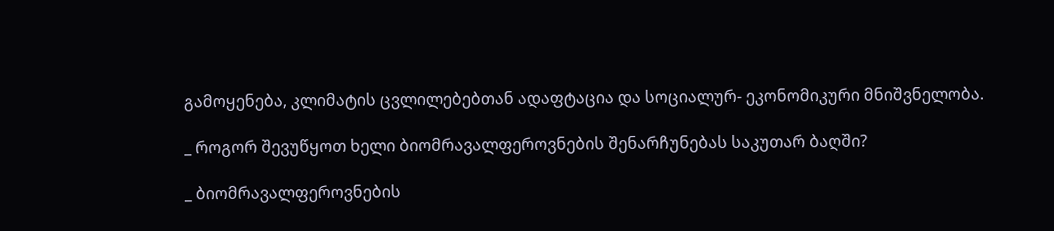გამოყენება, კლიმატის ცვლილებებთან ადაფტაცია და სოციალურ- ეკონომიკური მნიშვნელობა.

_ როგორ შევუწყოთ ხელი ბიომრავალფეროვნების შენარჩუნებას საკუთარ ბაღში?

_ ბიომრავალფეროვნების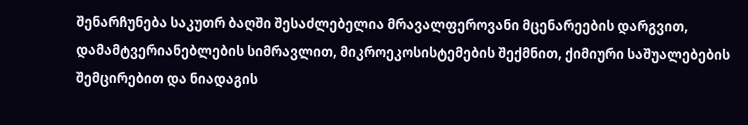შენარჩუნება საკუთრ ბაღში შესაძლებელია მრავალფეროვანი მცენარეების დარგვით, დამამტვერიანებლების სიმრავლით, მიკროეკოსისტემების შექმნით, ქიმიური საშუალებების შემცირებით და ნიადაგის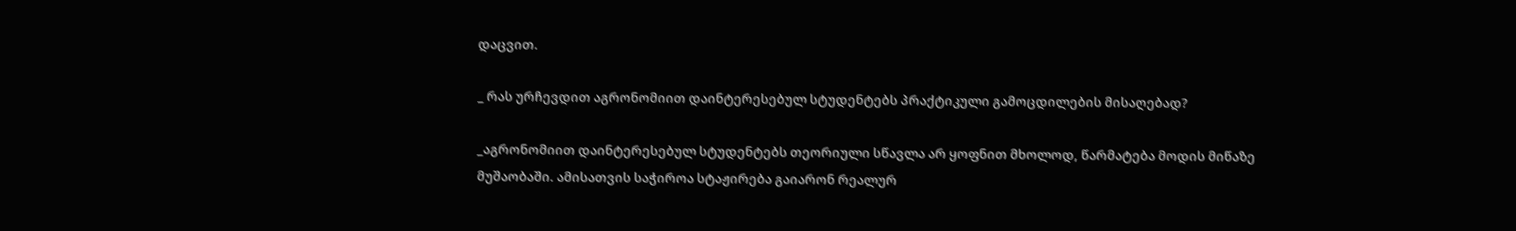დაცვით.

_ რას ურჩევდით აგრონომიით დაინტერესებულ სტუდენტებს პრაქტიკული გამოცდილების მისაღებად?

_აგრონომიით დაინტერესებულ სტუდენტებს თეორიული სწავლა არ ყოფნით მხოლოდ, წარმატება მოდის მიწაზე მუშაობაში. ამისათვის საჭიროა სტაჟირება გაიარონ რეალურ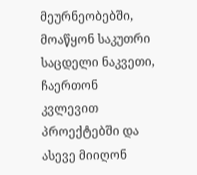მეურნეობებში, მოაწყონ საკუთრი საცდელი ნაკვეთი, ჩაერთონ კვლევით პროექტებში და ასევე მიიღონ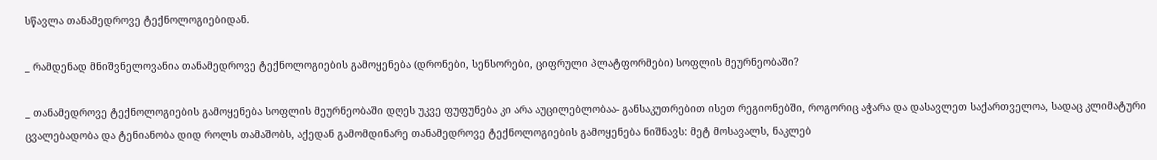სწავლა თანამედროვე ტექნოლოგიებიდან.

_ რამდენად მნიშვნელოვანია თანამედროვე ტექნოლოგიების გამოყენება (დრონები, სენსორები, ციფრული პლატფორმები) სოფლის მეურნეობაში?

_ თანამედროვე ტექნოლოგიების გამოყენება სოფლის მეურნეობაში დღეს უკვე ფუფუნება კი არა აუცილებლობაა- განსაკუთრებით ისეთ რეგიონებში, როგორიც აჭარა და დასავლეთ საქართველოა, სადაც კლიმატური ცვალებადობა და ტენიანობა დიდ როლს თამაშობს, აქედან გამომდინარე თანამედროვე ტექნოლოგიების გამოყენება ნიშნავს: მეტ მოსავალს, ნაკლებ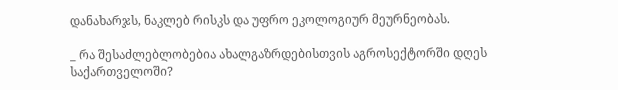დანახარჯს, ნაკლებ რისკს და უფრო ეკოლოგიურ მეურნეობას.

_ რა შესაძლებლობებია ახალგაზრდებისთვის აგროსექტორში დღეს საქართველოში?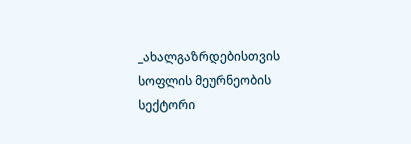_ახალგაზრდებისთვის სოფლის მეურნეობის სექტორი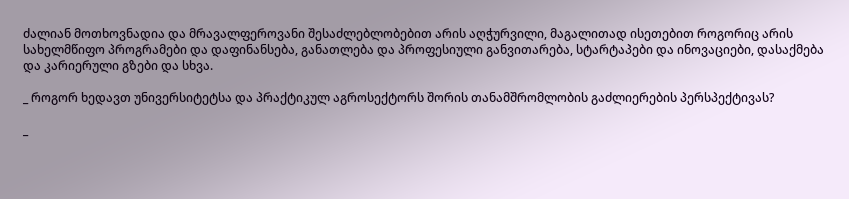ძალიან მოთხოვნადია და მრავალფეროვანი შესაძლებლობებით არის აღჭურვილი, მაგალითად ისეთებით როგორიც არის სახელმწიფო პროგრამები და დაფინანსება, განათლება და პროფესიული განვითარება, სტარტაპები და ინოვაციები, დასაქმება და კარიერული გზები და სხვა.

_ როგორ ხედავთ უნივერსიტეტსა და პრაქტიკულ აგროსექტორს შორის თანამშრომლობის გაძლიერების პერსპექტივას?

_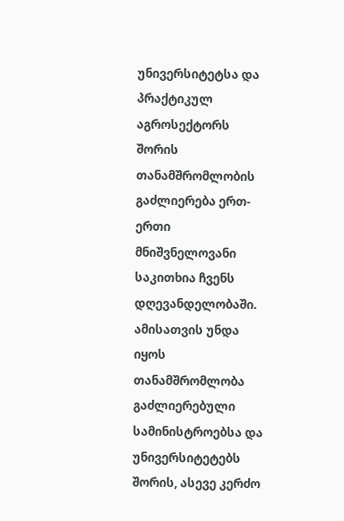უნივერსიტეტსა და პრაქტიკულ აგროსექტორს შორის თანამშრომლობის გაძლიერება ერთ-ერთი მნიშვნელოვანი საკითხია ჩვენს დღევანდელობაში. ამისათვის უნდა იყოს თანამშრომლობა გაძლიერებული სამინისტროებსა და უნივერსიტეტებს შორის, ასევე კერძო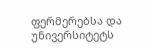ფერმერებსა და უნივერსიტეტს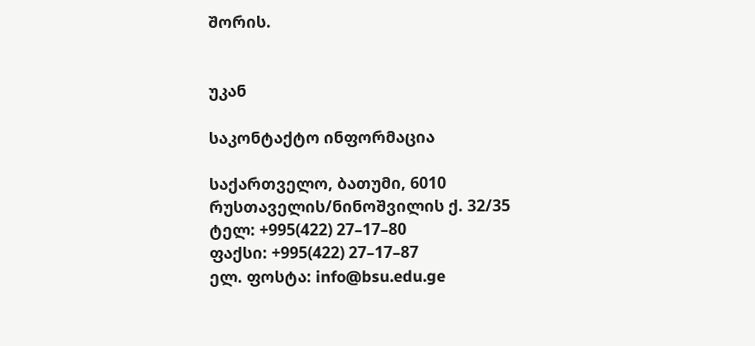შორის.


უკან

საკონტაქტო ინფორმაცია

საქართველო, ბათუმი, 6010
რუსთაველის/ნინოშვილის ქ. 32/35
ტელ: +995(422) 27–17–80
ფაქსი: +995(422) 27–17–87
ელ. ფოსტა: info@bsu.edu.ge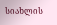სიახლის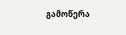გამოწერა